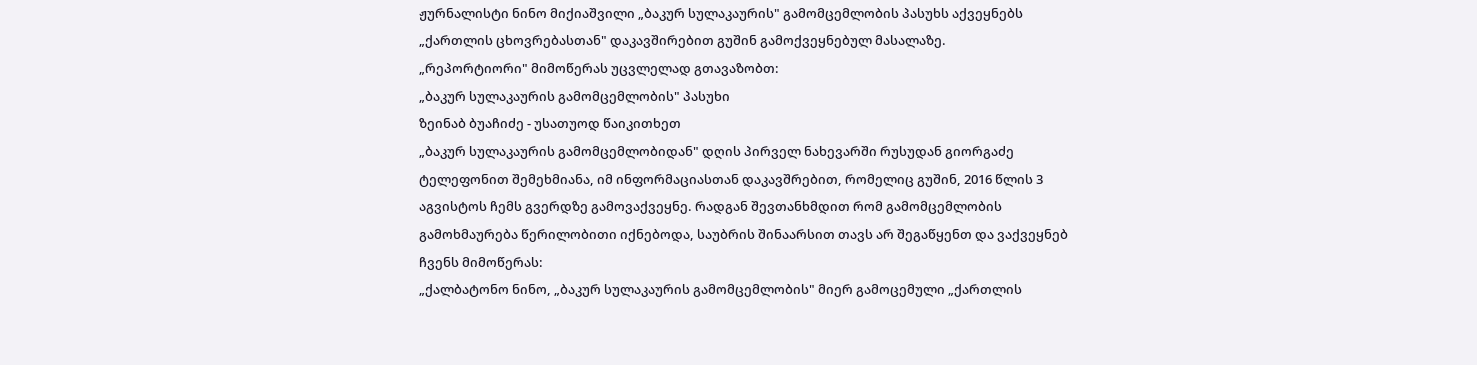ჟურნალისტი ნინო მიქიაშვილი „ბაკურ სულაკაურის" გამომცემლობის პასუხს აქვეყნებს „ქართლის ცხოვრებასთან" დაკავშირებით გუშინ გამოქვეყნებულ მასალაზე.
„რეპორტიორი" მიმოწერას უცვლელად გთავაზობთ:
„ბაკურ სულაკაურის გამომცემლობის" პასუხი
ზეინაბ ბუაჩიძე - უსათუოდ წაიკითხეთ
„ბაკურ სულაკაურის გამომცემლობიდან" დღის პირველ ნახევარში რუსუდან გიორგაძე ტელეფონით შემეხმიანა, იმ ინფორმაციასთან დაკავშრებით, რომელიც გუშინ, 2016 წლის 3 აგვისტოს ჩემს გვერდზე გამოვაქვეყნე. რადგან შევთანხმდით რომ გამომცემლობის გამოხმაურება წერილობითი იქნებოდა, საუბრის შინაარსით თავს არ შეგაწყენთ და ვაქვეყნებ ჩვენს მიმოწერას:
„ქალბატონო ნინო, „ბაკურ სულაკაურის გამომცემლობის" მიერ გამოცემული „ქართლის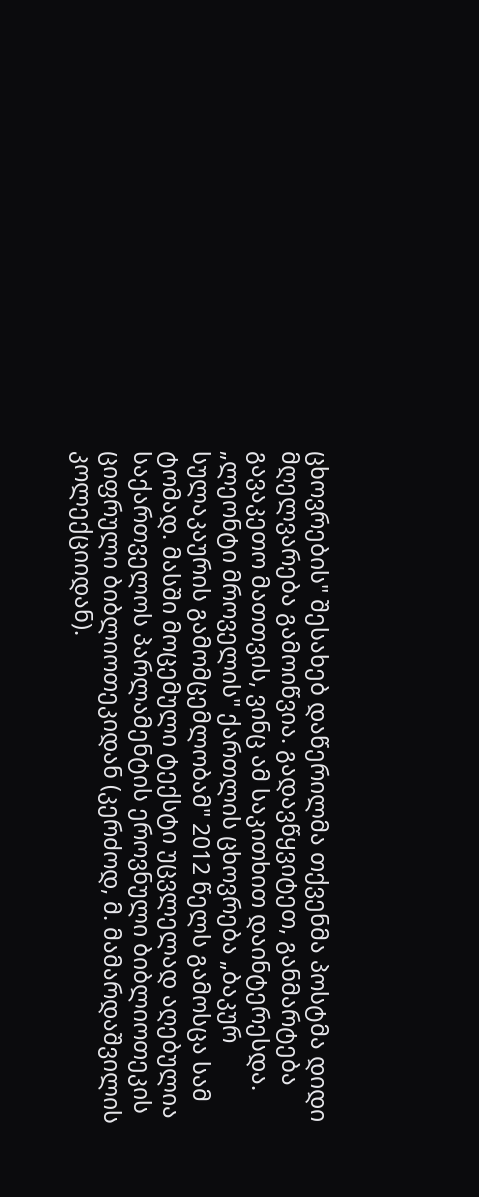ცხოვრების" შესახებ დაწერილმა თქვენმა პოსტმა დიდი მღელვარება გამოიწვია. გადავწყვიტეთ, განმარტება გავაკეთო მათთვის, ვინც ამ საკითხით დაინტერესდა.
„ლეონტი მროველის" ქართლის ცხოვრება „ბაკურ სულაკაურის გამომცემლობამ" 2012 წელს გამოსცა სამ ტომად. მასში მოცემული ტექსტი უცვლელად აღებულია საქართველოს პარლამენტის ეროვნული ბიბლიოთეკის ციფრული ბიბლიოთეკიდან (კერძოდ, მ. მამარდაშვილის კოლექციიდან).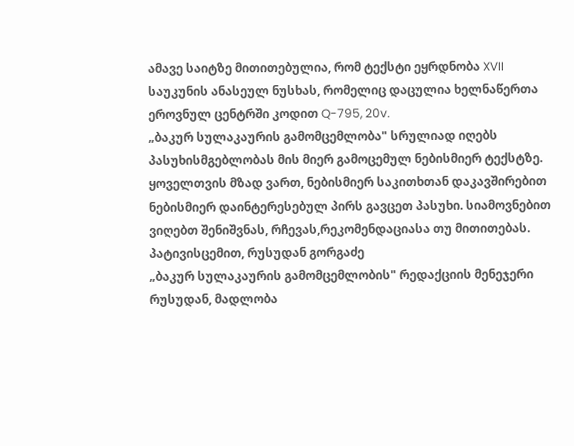ამავე საიტზე მითითებულია, რომ ტექსტი ეყრდნობა XVII საუკუნის ანასეულ ნუსხას, რომელიც დაცულია ხელნაწერთა ეროვნულ ცენტრში კოდით Q-795, 20v.
„ბაკურ სულაკაურის გამომცემლობა" სრულიად იღებს პასუხისმგებლობას მის მიერ გამოცემულ ნებისმიერ ტექსტზე. ყოველთვის მზად ვართ, ნებისმიერ საკითხთან დაკავშირებით ნებისმიერ დაინტერესებულ პირს გავცეთ პასუხი. სიამოვნებით ვიღებთ შენიშვნას, რჩევას,რეკომენდაციასა თუ მითითებას.
პატივისცემით, რუსუდან გორგაძე
„ბაკურ სულაკაურის გამომცემლობის" რედაქციის მენეჯერი
რუსუდან, მადლობა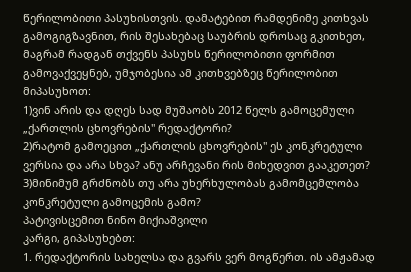წერილობითი პასუხისთვის. დამატებით რამდენიმე კითხვას გამოგიგზავნით, რის შესახებაც საუბრის დროსაც გკითხეთ, მაგრამ რადგან თქვენს პასუხს წერილობითი ფორმით გამოვაქვეყნებ, უმჯობესია ამ კითხვებზეც წერილობით მიპასუხოთ:
1)ვინ არის და დღეს სად მუშაობს 2012 წელს გამოცემული „ქართლის ცხოვრების" რედაქტორი?
2)რატომ გამოეცით „ქართლის ცხოვრების" ეს კონკრეტული ვერსია და არა სხვა? ანუ არჩევანი რის მიხედვით გააკეთეთ?
3)მინიმუმ გრძნობს თუ არა უხერხულობას გამომცემლობა კონკრეტული გამოცემის გამო?
პატივისცემით ნინო მიქიაშვილი
კარგი, გიპასუხებთ:
1. რედაქტორის სახელსა და გვარს ვერ მოგწერთ. ის ამჟამად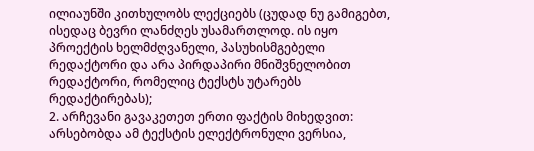ილიაუნში კითხულობს ლექციებს (ცუდად ნუ გამიგებთ, ისედაც ბევრი ლანძღეს უსამართლოდ. ის იყო პროექტის ხელმძღვანელი, პასუხისმგებელი რედაქტორი და არა პირდაპირი მნიშვნელობით რედაქტორი, რომელიც ტექსტს უტარებს რედაქტირებას);
2. არჩევანი გავაკეთეთ ერთი ფაქტის მიხედვით: არსებობდა ამ ტექსტის ელექტრონული ვერსია,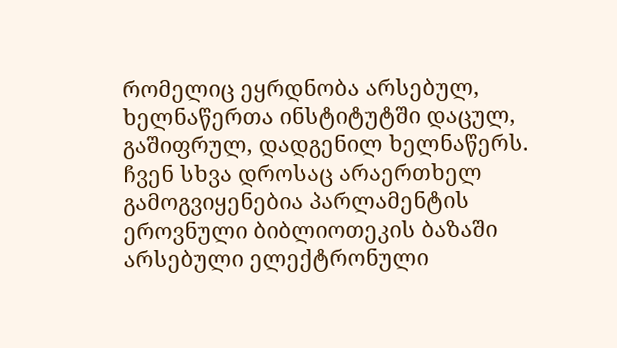რომელიც ეყრდნობა არსებულ, ხელნაწერთა ინსტიტუტში დაცულ, გაშიფრულ, დადგენილ ხელნაწერს. ჩვენ სხვა დროსაც არაერთხელ გამოგვიყენებია პარლამენტის ეროვნული ბიბლიოთეკის ბაზაში არსებული ელექტრონული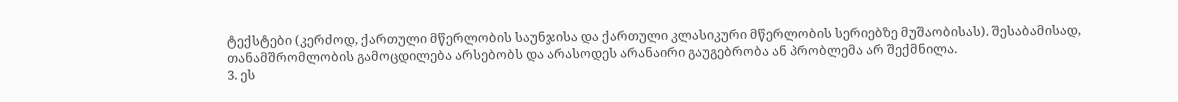ტექსტები (კერძოდ, ქართული მწერლობის საუნჯისა და ქართული კლასიკური მწერლობის სერიებზე მუშაობისას). შესაბამისად, თანამშრომლობის გამოცდილება არსებობს და არასოდეს არანაირი გაუგებრობა ან პრობლემა არ შექმნილა.
3. ეს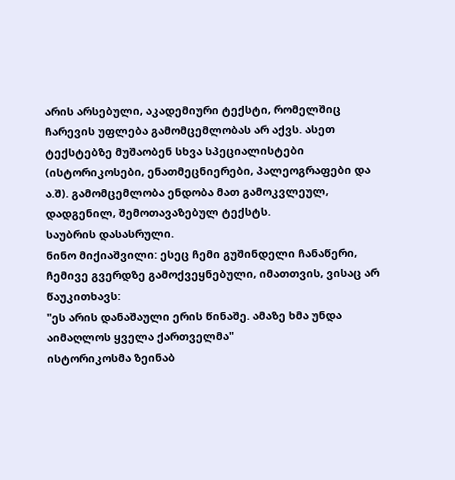არის არსებული, აკადემიური ტექსტი, რომელშიც ჩარევის უფლება გამომცემლობას არ აქვს. ასეთ ტექსტებზე მუშაობენ სხვა სპეციალისტები (ისტორიკოსები, ენათმეცნიერები, პალეოგრაფები და ა.შ). გამომცემლობა ენდობა მათ გამოკვლეულ, დადგენილ, შემოთავაზებულ ტექსტს.
საუბრის დასასრული.
ნინო მიქიაშვილი: ესეც ჩემი გუშინდელი ჩანაწერი, ჩემივე გვერდზე გამოქვეყნებული, იმათთვის, ვისაც არ წაუკითხავს:
"ეს არის დანაშაული ერის წინაშე. ამაზე ხმა უნდა აიმაღლოს ყველა ქართველმა"
ისტორიკოსმა ზეინაბ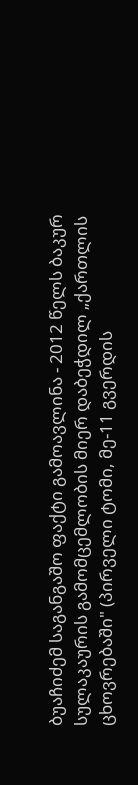ბუაჩიძემ საგანგაშო ფაქტი გამოავლინა - 2012 წელს ბაკურ სულაკაურის გამომცემლობის მიერ დაბეჭდილ „ქართლის ცხოვრებაში" (პირველი ტომი, მე-11 გვერდის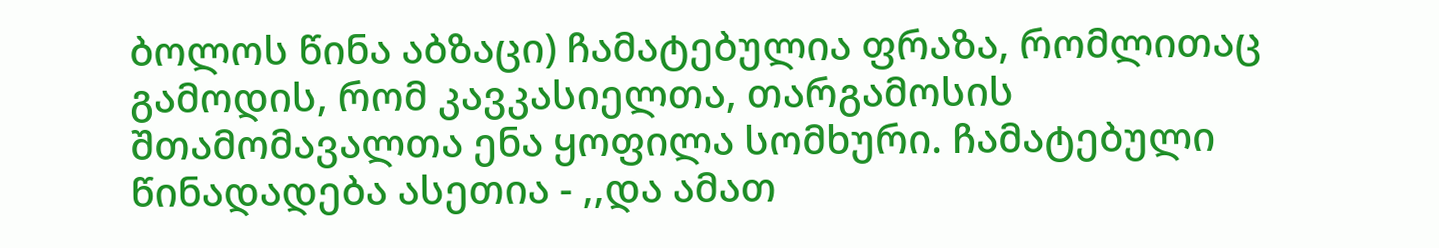ბოლოს წინა აბზაცი) ჩამატებულია ფრაზა, რომლითაც გამოდის, რომ კავკასიელთა, თარგამოსის შთამომავალთა ენა ყოფილა სომხური. ჩამატებული წინადადება ასეთია - ,,და ამათ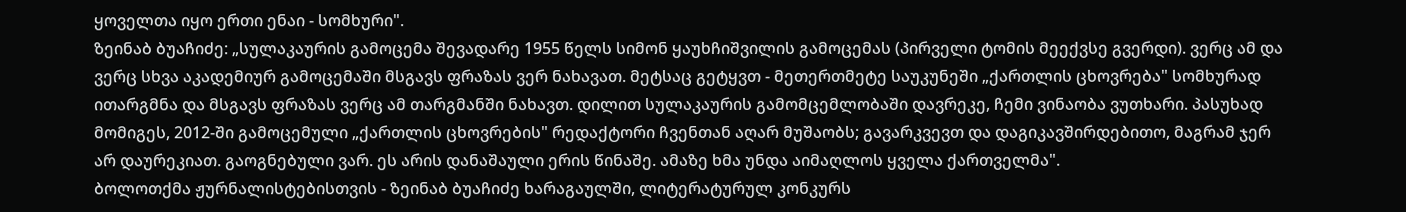ყოველთა იყო ერთი ენაი - სომხური".
ზეინაბ ბუაჩიძე: „სულაკაურის გამოცემა შევადარე 1955 წელს სიმონ ყაუხჩიშვილის გამოცემას (პირველი ტომის მეექვსე გვერდი). ვერც ამ და ვერც სხვა აკადემიურ გამოცემაში მსგავს ფრაზას ვერ ნახავათ. მეტსაც გეტყვთ - მეთერთმეტე საუკუნეში „ქართლის ცხოვრება" სომხურად ითარგმნა და მსგავს ფრაზას ვერც ამ თარგმანში ნახავთ. დილით სულაკაურის გამომცემლობაში დავრეკე, ჩემი ვინაობა ვუთხარი. პასუხად მომიგეს, 2012-ში გამოცემული „ქართლის ცხოვრების" რედაქტორი ჩვენთან აღარ მუშაობს; გავარკვევთ და დაგიკავშირდებითო, მაგრამ ჯერ არ დაურეკიათ. გაოგნებული ვარ. ეს არის დანაშაული ერის წინაშე. ამაზე ხმა უნდა აიმაღლოს ყველა ქართველმა".
ბოლოთქმა ჟურნალისტებისთვის - ზეინაბ ბუაჩიძე ხარაგაულში, ლიტერატურულ კონკურს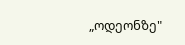„ოდეონზე"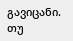გავიცანი. თუ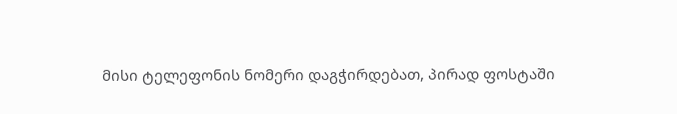მისი ტელეფონის ნომერი დაგჭირდებათ, პირად ფოსტაში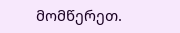მომწერეთ.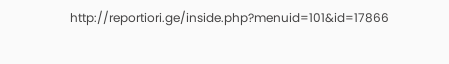http://reportiori.ge/inside.php?menuid=101&id=17866